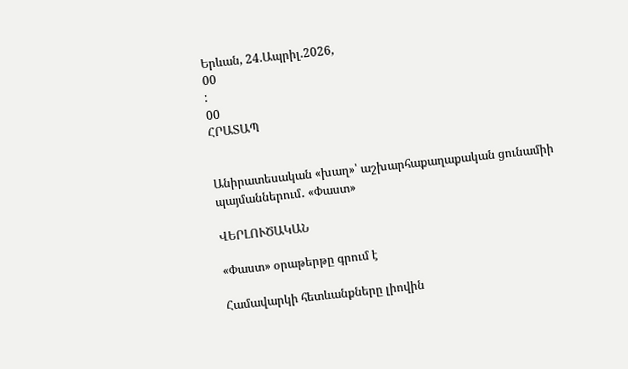Երևան, 24.Ապրիլ.2026,
00
:
00
ՀՐԱՏԱՊ


Անիրատեսական «խաղ»՝ աշխարհաքաղաքական ցունամիի պայմաններում․ «Փաստ»

ՎԵՐԼՈՒԾԱԿԱՆ

«Փաստ» օրաթերթը գրում է

Համավարկի հետևանքները լիովին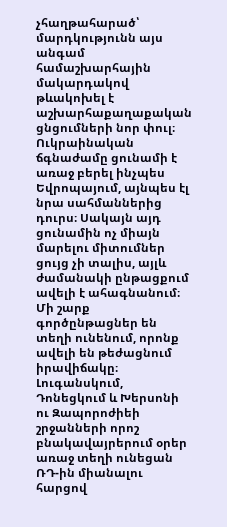չհաղթահարած՝ մարդկությունն այս անգամ համաշխարհային մակարդակով թևակոխել է աշխարհաքաղաքական ցնցումների նոր փուլ։ Ուկրաինական ճգնաժամը ցունամի է առաջ բերել ինչպես Եվրոպայում, այնպես էլ նրա սահմաններից դուրս։ Սակայն այդ ցունամին ոչ միայն մարելու միտումներ ցույց չի տալիս, այլև ժամանակի ընթացքում ավելի է ահագնանում։ Մի շարք գործընթացներ են տեղի ունենում, որոնք ավելի են թեժացնում իրավիճակը։ Լուգանսկում, Դոնեցկում և Խերսոնի ու Զապորոժիեի շրջանների որոշ բնակավայրերում օրեր առաջ տեղի ունեցան ՌԴ-ին միանալու հարցով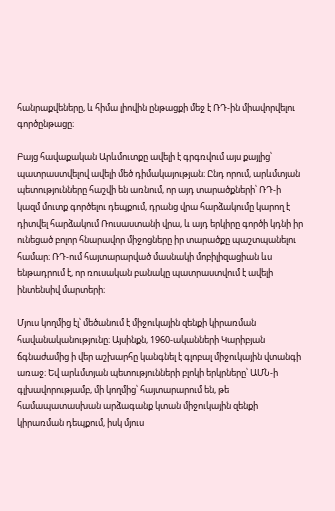հանրաքվեները, և հիմա լիովին ընթացքի մեջ է ՌԴ-ին միավորվելու գործընթացը։

Բայց հավաքական Արևմուտքը ավելի է գրգռվում այս քայլից՝ պատրաստվելով ավելի մեծ դիմակայության։ Ընդ որում, արևմտյան պետությունները հաշվի են առնում, որ այդ տարածքների՝ ՌԴ-ի կազմ մուտք գործելու դեպքում, դրանց վրա հարձակումը կարող է դիտվել հարձակում Ռուսաստանի վրա, և այդ երկիրը գործի կդնի իր ունեցած բոլոր հնարավոր միջոցները իր տարածքը պաշտպանելու համար։ ՌԴ-ում հայտարարված մասնակի մոբիլիզացիան ևս ենթադրում է, որ ռուսական բանակը պատրաստվում է ավելի ինտենսիվ մարտերի։

Մյուս կողմից էլ՝ մեծանում է միջուկային զենքի կիրառման հավանականությունը։ Այսինքն, 1960-ականների Կարիբյան ճգնաժամից ի վեր աշխարհը կանգնել է գլոբալ միջուկային վտանգի առաջ։ Եվ արևմտյան պետությունների բլոկի երկրները՝ ԱՄՆ-ի գլխավորությամբ, մի կողմից՝ հայտարարում են, թե համապատասխան արձագանք կտան միջուկային զենքի կիրառման դեպքում, իսկ մյուս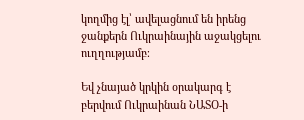կողմից էլ՝ ավելացնում են իրենց ջանքերն Ուկրաինային աջակցելու ուղղությամբ։

Եվ չնայած կրկին օրակարգ է բերվում Ուկրաինան ՆԱՏՕ-ի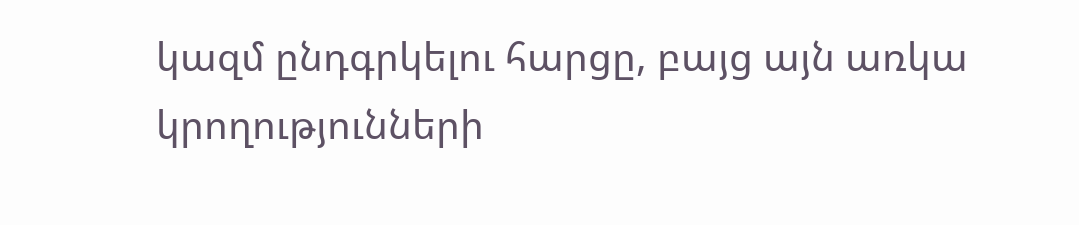կազմ ընդգրկելու հարցը, բայց այն առկա կրողությունների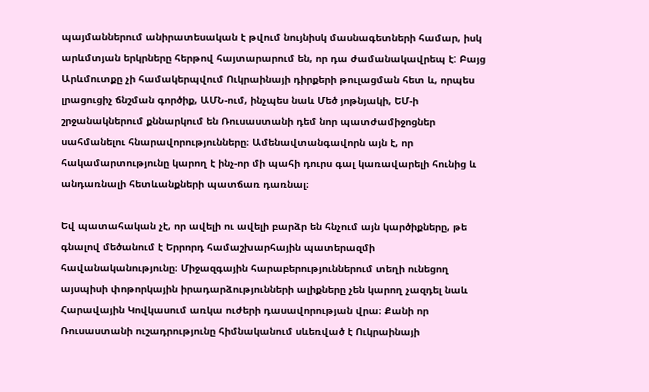պայմաններում անիրատեսական է թվում նույնիսկ մասնագետների համար, իսկ արևմտյան երկրները հերթով հայտարարում են, որ դա ժամանակավրեպ է: Բայց Արևմուտքը չի համակերպվում Ուկրաինայի դիրքերի թուլացման հետ և, որպես լրացուցիչ ճնշման գործիք, ԱՄՆ-ում, ինչպես նաև Մեծ յոթնյակի, ԵՄ-ի շրջանակներում քննարկում են Ռուսաստանի դեմ նոր պատժամիջոցներ սահմանելու հնարավորությունները։ Ամենավտանգավորն այն է, որ հակամարտությունը կարող է ինչ-որ մի պահի դուրս գալ կառավարելի հունից և անդառնալի հետևանքների պատճառ դառնալ։

Եվ պատահական չէ, որ ավելի ու ավելի բարձր են հնչում այն կարծիքները, թե գնալով մեծանում է Երրորդ համաշխարհային պատերազմի հավանականությունը։ Միջազգային հարաբերություններում տեղի ունեցող այսպիսի փոթորկային իրադարձությունների ալիքները չեն կարող չազդել նաև Հարավային Կովկասում առկա ուժերի դասավորության վրա։ Քանի որ Ռուսաստանի ուշադրությունը հիմնականում սևեռված է Ուկրաինայի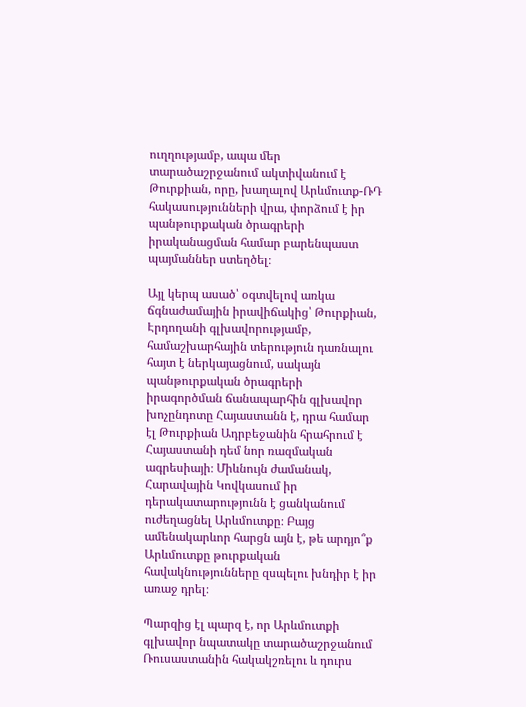ուղղությամբ, ապա մեր տարածաշրջանում ակտիվանում է Թուրքիան, որը, խաղալով Արևմուտք-ՌԴ հակասությունների վրա, փորձում է իր պանթուրքական ծրագրերի իրականացման համար բարենպաստ պայմաններ ստեղծել։

Այլ կերպ ասած՝ օգտվելով առկա ճգնաժամային իրավիճակից՝ Թուրքիան, Էրդողանի գլխավորությամբ, համաշխարհային տերություն դառնալու հայտ է ներկայացնում, սակայն պանթուրքական ծրագրերի իրագործման ճանապարհին գլխավոր խոչընդոտը Հայաստանն է, դրա համար էլ Թուրքիան Ադրբեջանին հրահրում է Հայաստանի դեմ նոր ռազմական ագրեսիայի։ Միևնույն ժամանակ, Հարավային Կովկասում իր դերակատարությունն է ցանկանում ուժեղացնել Արևմուտքը։ Բայց ամենակարևոր հարցն այն է, թե արդյո՞ք Արևմուտքը թուրքական հավակնությունները զսպելու խնդիր է իր առաջ դրել։

Պարզից էլ պարզ է, որ Արևմուտքի գլխավոր նպատակը տարածաշրջանում Ռուսաստանին հակակշռելու և դուրս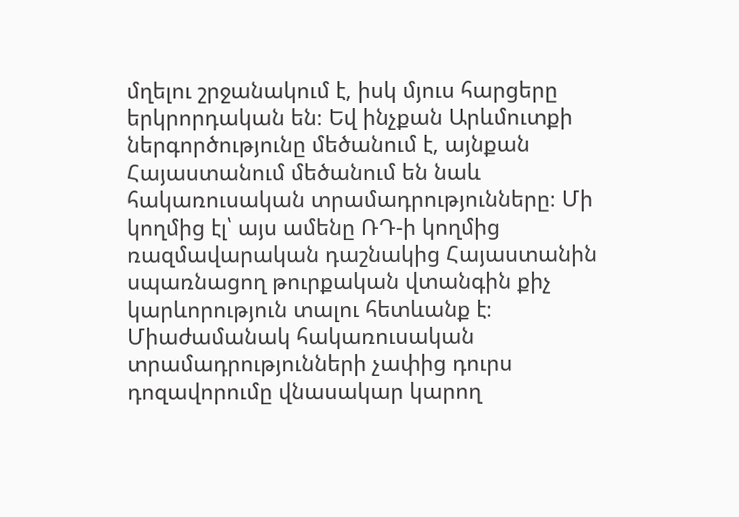մղելու շրջանակում է, իսկ մյուս հարցերը երկրորդական են։ Եվ ինչքան Արևմուտքի ներգործությունը մեծանում է, այնքան Հայաստանում մեծանում են նաև հակառուսական տրամադրությունները։ Մի կողմից էլ՝ այս ամենը ՌԴ-ի կողմից ռազմավարական դաշնակից Հայաստանին սպառնացող թուրքական վտանգին քիչ կարևորություն տալու հետևանք է։ Միաժամանակ հակառուսական տրամադրությունների չափից դուրս դոզավորումը վնասակար կարող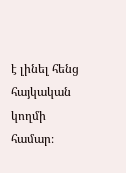է լինել հենց հայկական կողմի համար։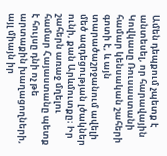Ամեն դեպքում չպետք է անտեսել, որ հարավային Կովկասը Ռուսաստանի համար կենսական շահերի գոտի է, և այն տարածաշրջանում ավելի մեծ ազդեցության լծակներ ունի, քան Արևմուտքը։ Իր շահերն առաջ մղելու համար Հայաստանը պետք է հույսը դնի ոչ թե արտաքին խաղացողների, այլ միայն իր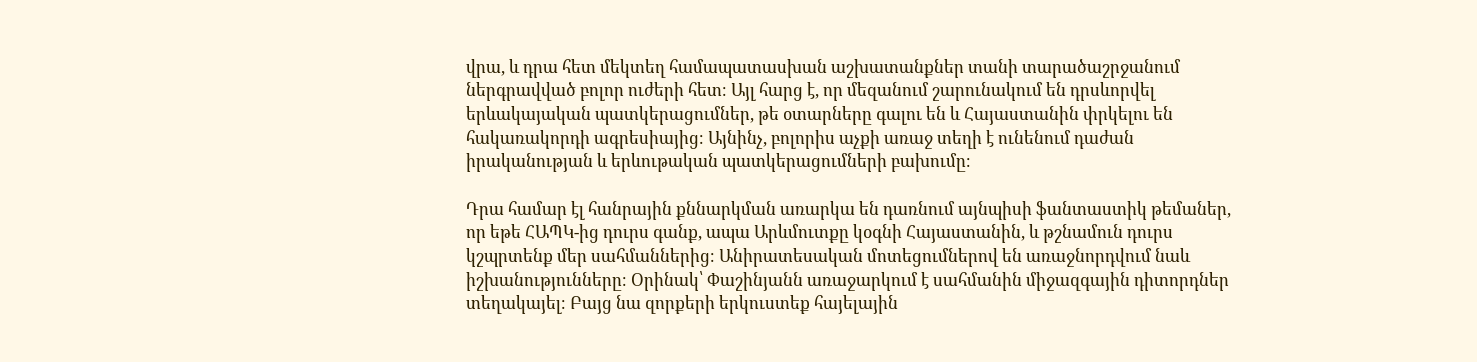վրա, և դրա հետ մեկտեղ համապատասխան աշխատանքներ տանի տարածաշրջանում ներգրավված բոլոր ուժերի հետ։ Այլ հարց է, որ մեզանում շարունակում են դրսևորվել երևակայական պատկերացումներ, թե օտարները գալու են և Հայաստանին փրկելու են հակառակորդի ագրեսիայից։ Այնինչ, բոլորիս աչքի առաջ տեղի է ունենում դաժան իրականության և երևութական պատկերացումների բախումը։

Դրա համար էլ հանրային քննարկման առարկա են դառնում այնպիսի ֆանտաստիկ թեմաներ, որ եթե ՀԱՊԿ-ից դուրս գանք, ապա Արևմուտքը կօգնի Հայաստանին, և թշնամուն դուրս կշպրտենք մեր սահմաններից։ Անիրատեսական մոտեցումներով են առաջնորդվում նաև իշխանությունները։ Օրինակ՝ Փաշինյանն առաջարկում է սահմանին միջազգային դիտորդներ տեղակայել։ Բայց նա զորքերի երկուստեք հայելային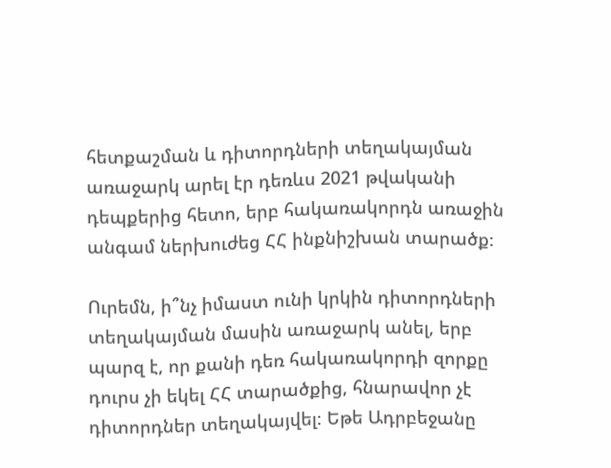հետքաշման և դիտորդների տեղակայման առաջարկ արել էր դեռևս 2021 թվականի դեպքերից հետո, երբ հակառակորդն առաջին անգամ ներխուժեց ՀՀ ինքնիշխան տարածք։

Ուրեմն, ի՞նչ իմաստ ունի կրկին դիտորդների տեղակայման մասին առաջարկ անել, երբ պարզ է, որ քանի դեռ հակառակորդի զորքը դուրս չի եկել ՀՀ տարածքից, հնարավոր չէ դիտորդներ տեղակայվել։ Եթե Ադրբեջանը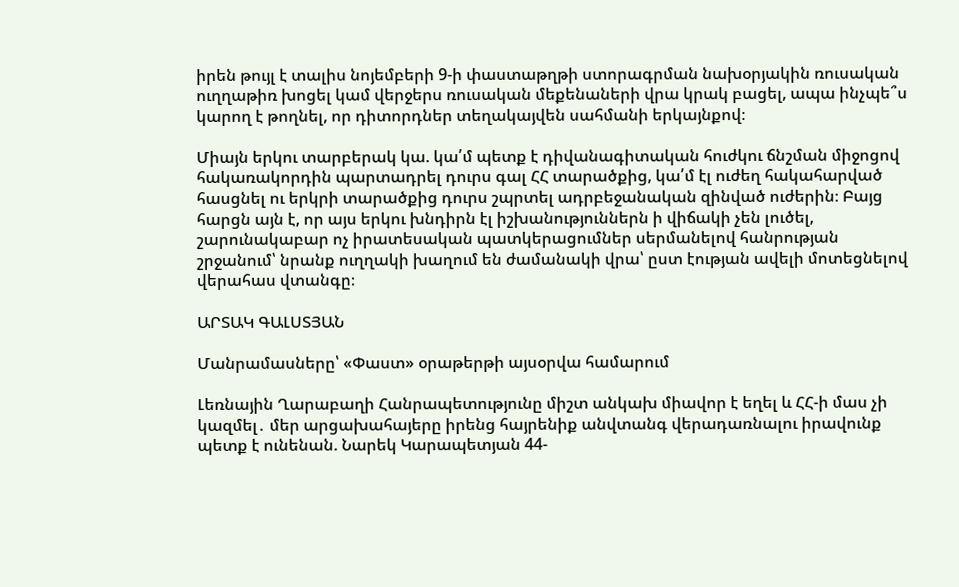իրեն թույլ է տալիս նոյեմբերի 9-ի փաստաթղթի ստորագրման նախօրյակին ռուսական ուղղաթիռ խոցել կամ վերջերս ռուսական մեքենաների վրա կրակ բացել, ապա ինչպե՞ս կարող է թողնել, որ դիտորդներ տեղակայվեն սահմանի երկայնքով։

Միայն երկու տարբերակ կա. կա՛մ պետք է դիվանագիտական հուժկու ճնշման միջոցով հակառակորդին պարտադրել դուրս գալ ՀՀ տարածքից, կա՛մ էլ ուժեղ հակահարված հասցնել ու երկրի տարածքից դուրս շպրտել ադրբեջանական զինված ուժերին։ Բայց հարցն այն է, որ այս երկու խնդիրն էլ իշխանություններն ի վիճակի չեն լուծել, շարունակաբար ոչ իրատեսական պատկերացումներ սերմանելով հանրության շրջանում՝ նրանք ուղղակի խաղում են ժամանակի վրա՝ ըստ էության ավելի մոտեցնելով վերահաս վտանգը։

ԱՐՏԱԿ ԳԱԼՍՏՅԱՆ

Մանրամասները՝ «Փաստ» օրաթերթի այսօրվա համարում

Լեռնային Ղարաբաղի Հանրապետությունը միշտ անկախ միավոր է եղել և ՀՀ-ի մաս չի կազմել․ մեր արցախահայերը իրենց հայրենիք անվտանգ վերադառնալու իրավունք պետք է ունենան. Նարեկ Կարապետյան 44-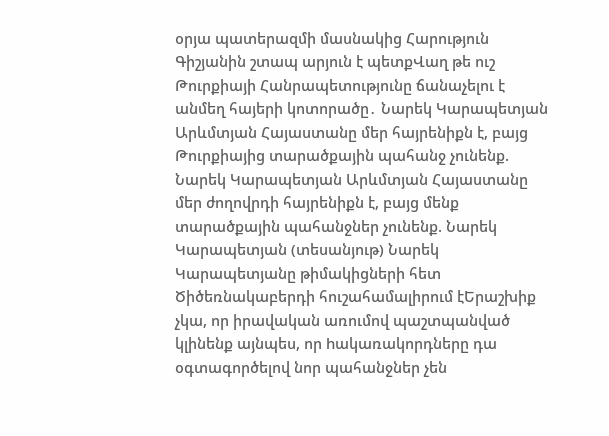օրյա պատերազմի մասնակից Հարություն Գիշյանին շտապ արյուն է պետքՎաղ թե ուշ Թուրքիայի Հանրապետությունը ճանաչելու է անմեղ հայերի կոտորածը․ Նարեկ Կարապետյան Արևմտյան Հայաստանը մեր հայրենիքն է, բայց Թուրքիայից տարածքային պահանջ չունենք. Նարեկ Կարապետյան Արևմտյան Հայաստանը մեր ժողովրդի հայրենիքն է, բայց մենք տարածքային պահանջներ չունենք. Նարեկ Կարապետյան (տեսանյութ) Նարեկ Կարապետյանը թիմակիցների հետ Ծիծեռնակաբերդի հուշահամալիրում էԵրաշխիք չկա, որ իրավական առումով պաշտպանված կլինենք այնպես, որ hակառակորդները դա օգտագործելով նոր պահանջներ չեն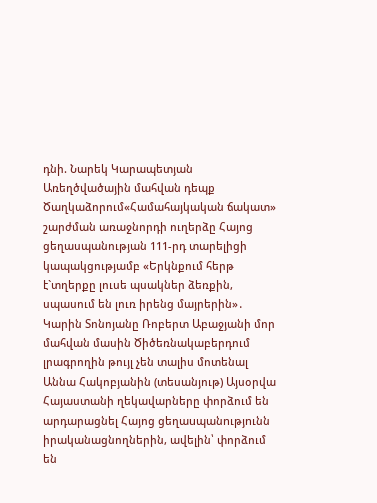դնի. Նարեկ Կարապետյան Առեղծվածային մահվան դեպք Ծաղկաձորում«Համահայկական ճակատ» շարժման առաջնորդի ուղերձը Հայոց ցեղասպանության 111-րդ տարելիցի կապակցությամբ «Երկնքում հերթ է`տղերքը լուսե պսակներ ձեռքին, սպասում են լուռ իրենց մայրերին»․ Կարին Տոնոյանը Ռոբերտ Աբաջյանի մոր մահվան մասին Ծիծեռնակաբերդում լրագրողին թույլ չեն տալիս մոտենալ Աննա Հակոբյանին (տեսանյութ) Այսօրվա Հայաստանի ղեկավարները փորձում են արդարացնել Հայոց ցեղաuպանnւթյnւնն իրականացնողներին, ավելին՝ փորձում են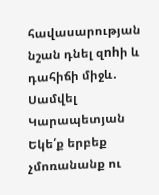հավասարության նշան դնել զnhի և դահիճի միջև․ Սամվել Կարապետյան Եկե՛ք երբեք չմոռանանք ու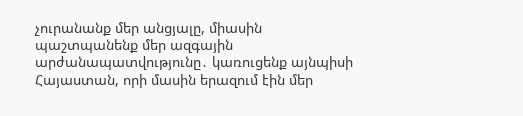չուրանանք մեր անցյալը, միասին պաշտպանենք մեր ազգային արժանապատվությունը․ կառուցենք այնպիսի Հայաստան, որի մասին երազում էին մեր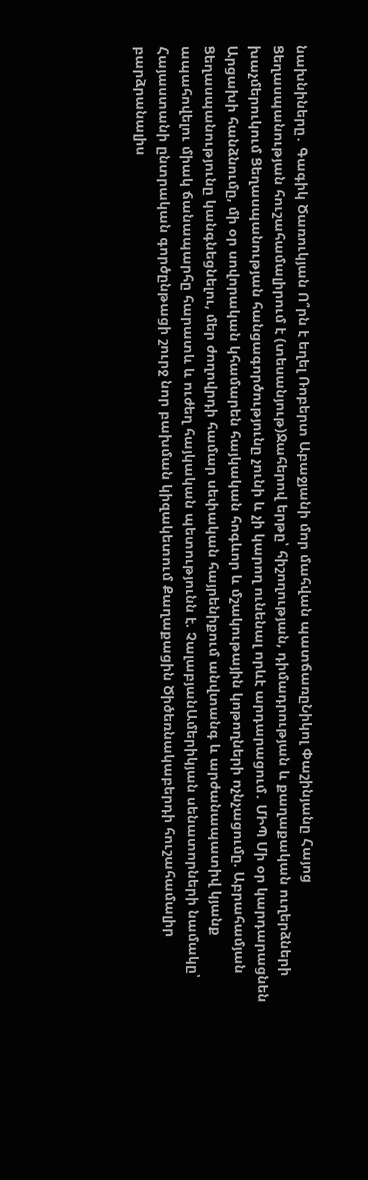նախնիները․ Գագիկ Ծառուկյան Ո՞րն է եղել Ռոբերտ Աբաջյանի մոր մահվան պատճառըՆիկոլ Փաշինյանը Հայոց Ցեղասպանության հուշահամալիրում է (տեսանյութ)Ջահերով երթը՝ հիշողության, դիմադրության և քաղաքական ուղերձների խաչմերուկում Ցեղասպանության հանցագործությունը չունի և չի կարող ունենալ որևէ արդարացում․ ՄԻՊ Մի օր կարդարացնեն Արցախի հանձնումը, մի օր սովորական կհամարեն հայկական հոգևոր և մշակութային կոթողների ոչնչացումը. Աբրահամյան Ցեղասպանությունը կանգնեցնելու, մեր ժողովրդի համար սեփական հայրենիքում անվտանգ և արժանապատիվ կյանք ապահովելու միակ ճանապարհը հարատև և ուժեղ հայկական պետությունն է. ՉալաբյանԱմերիկյան սենատորների նամակը՝ Հայաստանի ընտրական գործընթացի շուրջ նոր բախման կիզակետում Քաղաքացին Ծիծեռնակաբերդի հուշահամալիր բարձրանալիս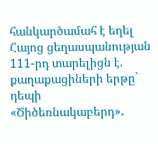հանկարծամահ է եղել Հայոց ցեղասպանության 111-րդ տարելիցն է. քաղաքացիների երթը` դեպի «Ծիծեռնակաբերդ»․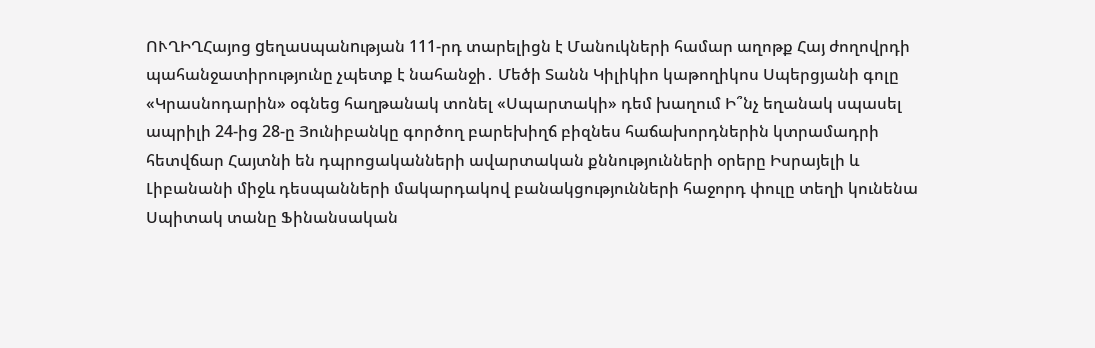ՈՒՂԻՂՀայոց gեղաuպանnւթյան 111-րդ տարելիցն է Մանուկների համար աղոթք Հայ ժողովրդի պահանջատիրությունը չպետք է նահանջի․ Մեծի Տանն Կիլիկիո կաթողիկոս Սպերցյանի գոլը «Կրասնոդարին» օգնեց հաղթանակ տոնել «Սպարտակի» դեմ խաղում Ի՞նչ եղանակ սպասել ապրիլի 24-ից 28-ը Յունիբանկը գործող բարեխիղճ բիզնես հաճախորդներին կտրամադրի հետվճար Հայտնի են դպրոցականների ավարտական քննությունների օրերը Իսրայելի և Լիբանանի միջև դեսպանների մակարդակով բանակցությունների հաջորդ փուլը տեղի կունենա Սպիտակ տանը Ֆինանսական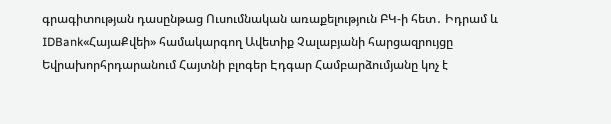գրագիտության դասընթաց Ուսումնական առաքելություն ԲԿ-ի հետ․ Իդրամ և IDBank«ՀայաՔվեի» համակարգող Ավետիք Չալաբյանի հարցազրույցը Եվրախորհրդարանում Հայտնի բլոգեր Էդգար Համբարձումյանը կոչ է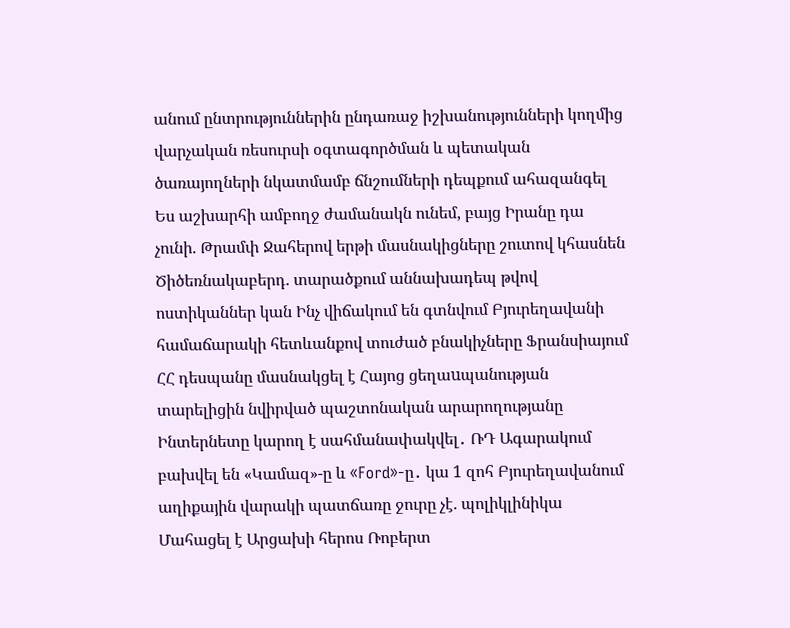անում ընտրություններին ընդառաջ իշխանությունների կողմից վարչական ռեսուրսի օգտագործման և պետական ծառայողների նկատմամբ ճնշումների դեպքում ահազանգել Ես աշխարհի ամբողջ ժամանակն ունեմ, բայց Իրանը դա չունի. Թրամփ Ջահերով երթի մասնակիցները շուտով կհասնեն Ծիծեռնակաբերդ. տարածքում աննախադեպ թվով ոստիկաններ կան Ինչ վիճակում են գտնվում Բյուրեղավանի համաճարակի հետևանքով տուժած բնակիչները Ֆրանսիայում ՀՀ դեսպանը մասնակցել է Հայոց ցեղաuպանության տարելիցին նվիրված պաշտոնական արարողությանը Ինտերնետը կարող է սահմանափակվել․ ՌԴ Ագարակում բախվել են «Կամազ»-ը և «Ford»-ը․ կա 1 զոհ Բյուրեղավանում աղիքային վարակի պատճառը ջուրը չէ. պոլիկլինիկա Մահացել է Արցախի հերոս Ռոբերտ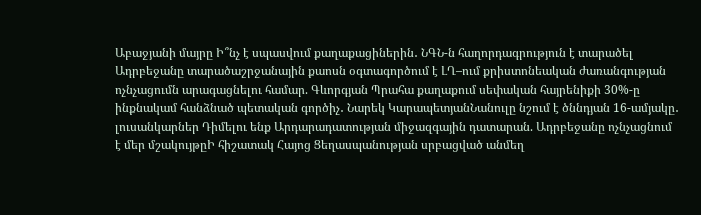Աբաջյանի մայրը Ի՞նչ է սպասվում քաղաքացիներին․ ՆԳՆ-ն հաղորդագրություն է տարածել Ադրբեջանը տարածաշրջանային քաոսն օգտագործում է ԼՂ–ում քրիստոնեական ժառանգության ոչնչացումն արագացնելու համար. Գևորգյան Պրահա քաղաքում սեփական հայրենիքի 30%-ը ինքնակամ հանձնած պետական գործիչ․ Նարեկ ԿարապետյանՆանուլը նշում է ծննդյան 16-ամյակը․ լուսանկարներ Դիմելու ենք Արդարադատության միջազգային դատարան. Ադրբեջանը ոչնչացնում է մեր մշակույթըԻ հիշատակ Հայոց Ցեղասպանության սրբացված անմեղ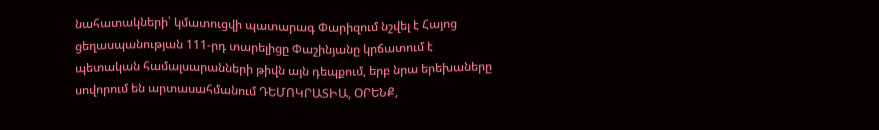նահատակների՝ կմատուցվի պատարագ Փարիզում նշվել է Հայոց ցեղասպանության 111-րդ տարելիցը Փաշինյանը կրճատում է պետական համալսարանների թիվն այն դեպքում, երբ նրա երեխաները սովորում են արտասահմանում ԴԵՄՈԿՐԱՏԻԱ, ՕՐԵՆՔ,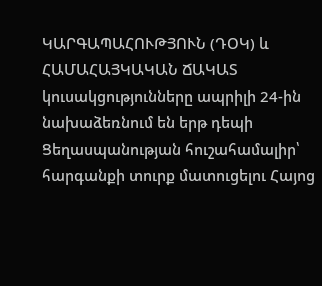ԿԱՐԳԱՊԱՀՈՒԹՅՈՒՆ (ԴՕԿ) և ՀԱՄԱՀԱՅԿԱԿԱՆ ՃԱԿԱՏ կուսակցությունները ապրիլի 24-ին նախաձեռնում են երթ դեպի Ցեղասպանության հուշահամալիր՝ հարգանքի տուրք մատուցելու Հայոց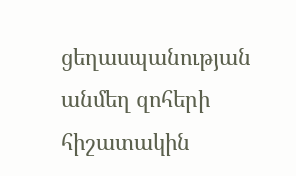ցեղասպանության անմեղ զոհերի հիշատակին